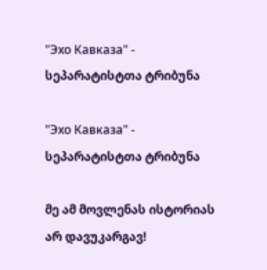"Эхо Кавказа" - სეპარატისტთა ტრიბუნა

"Эхо Кавказа" - სეპარატისტთა ტრიბუნა

მე ამ მოვლენას ისტორიას არ დავუკარგავ!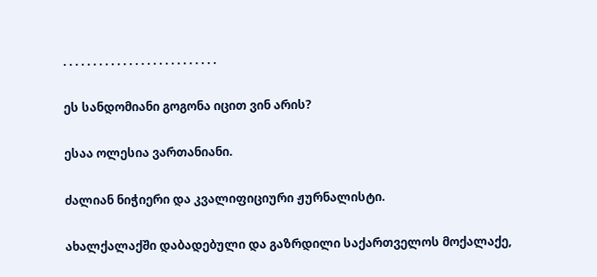. . . . . . . . . . . . . . . . . . . . . . . . . .

ეს სანდომიანი გოგონა იცით ვინ არის?

ესაა ოლესია ვართანიანი.

ძალიან ნიჭიერი და კვალიფიციური ჟურნალისტი.

ახალქალაქში დაბადებული და გაზრდილი საქართველოს მოქალაქე,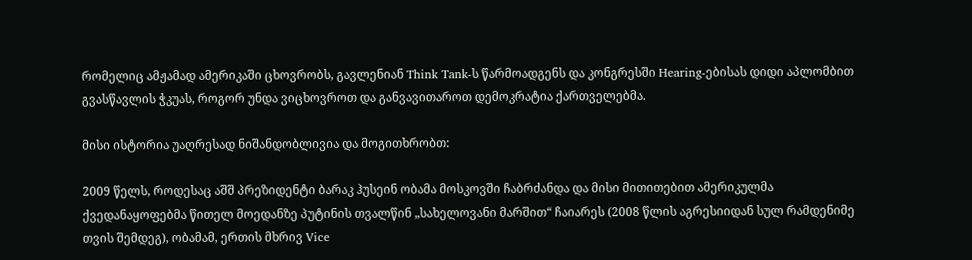რომელიც ამჟამად ამერიკაში ცხოვრობს, გავლენიან Think Tank-ს წარმოადგენს და კონგრესში Hearing-ებისას დიდი აპლომბით გვასწავლის ჭკუას, როგორ უნდა ვიცხოვროთ და განვავითაროთ დემოკრატია ქართველებმა.

მისი ისტორია უაღრესად ნიშანდობლივია და მოგითხრობთ:

2009 წელს, როდესაც აშშ პრეზიდენტი ბარაკ ჰუსეინ ობამა მოსკოვში ჩაბრძანდა და მისი მითითებით ამერიკულმა ქვედანაყოფებმა წითელ მოედანზე პუტინის თვალწინ „სახელოვანი მარშით“ ჩაიარეს (2008 წლის აგრესიიდან სულ რამდენიმე თვის შემდეგ), ობამამ, ერთის მხრივ Vice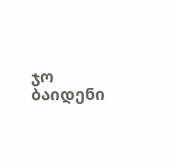ჯო ბაიდენი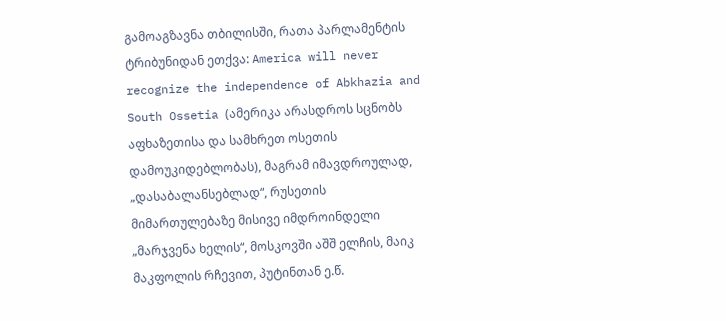გამოაგზავნა თბილისში, რათა პარლამენტის ტრიბუნიდან ეთქვა: America will never recognize the independence of Abkhazia and South Ossetia (ამერიკა არასდროს სცნობს აფხაზეთისა და სამხრეთ ოსეთის დამოუკიდებლობას), მაგრამ იმავდროულად, „დასაბალანსებლად“, რუსეთის მიმართულებაზე მისივე იმდროინდელი „მარჯვენა ხელის“, მოსკოვში აშშ ელჩის, მაიკ მაკფოლის რჩევით, პუტინთან ე.წ.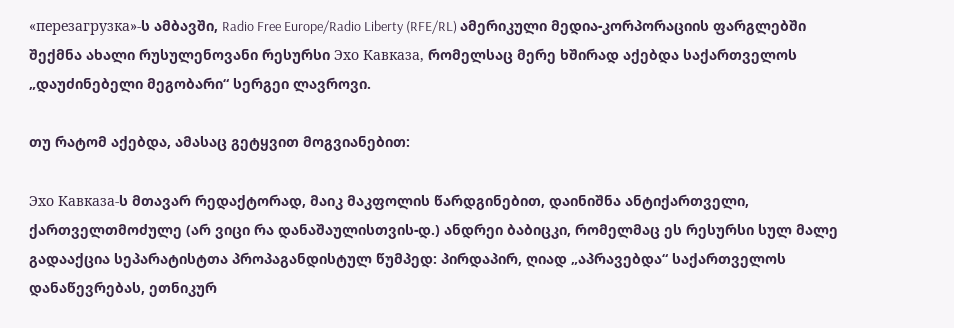«перезагрузка»-ს ამბავში, Radio Free Europe/Radio Liberty (RFE/RL) ამერიკული მედია-კორპორაციის ფარგლებში შექმნა ახალი რუსულენოვანი რესურსი Эхо Кавказа, რომელსაც მერე ხშირად აქებდა საქართველოს „დაუძინებელი მეგობარი“ სერგეი ლავროვი.

თუ რატომ აქებდა, ამასაც გეტყვით მოგვიანებით:

Эхо Кавказа-ს მთავარ რედაქტორად, მაიკ მაკფოლის წარდგინებით, დაინიშნა ანტიქართველი, ქართველთმოძულე (არ ვიცი რა დანაშაულისთვის-დ.) ანდრეი ბაბიცკი, რომელმაც ეს რესურსი სულ მალე გადააქცია სეპარატისტთა პროპაგანდისტულ წუმპედ: პირდაპირ, ღიად „აპრავებდა“ საქართველოს დანაწევრებას, ეთნიკურ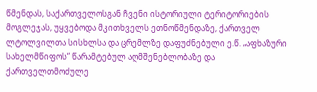წმენდას, საქართველოსგან ჩვენი ისტორიული ტერიტორიების მოგლეჯას, უყვებოდა მკითხველს ეთნოწმენდაზე, ქართველ ლტოლვილთა სისხლსა და ცრემლზე დაფუძნებული ე.წ. „აფხაზური სახელმწიფოს“ წარამტებულ აღმშენებლობაზე და ქართველთმოძულე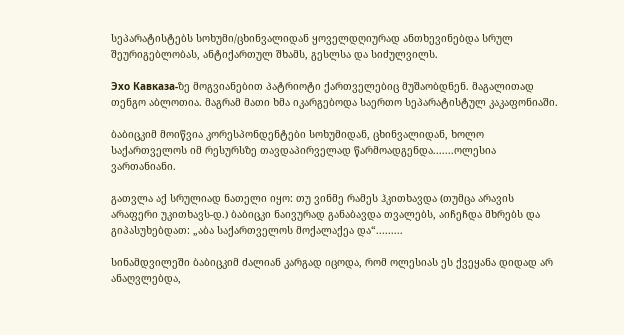სეპარატისტებს სოხუმი/ცხინვალიდან ყოველდღიურად ანთხევინებდა სრულ შეურიგებლობას, ანტიქართულ შხამს, გესლსა და სიძულვილს.

Эхо Кавказа-ზე მოგვიანებით პატრიოტი ქართველებიც მუშაობდნენ. მაგალითად თენგო აბლოთია. მაგრამ მათი ხმა იკარგებოდა საერთო სეპარატისტულ კაკაფონიაში.

ბაბიცკიმ მოიწვია კორესპონდენტები სოხუმიდან, ცხინვალიდან, ხოლო საქართველოს იმ რესურსზე თავდაპირველად წარმოადგენდა.......ოლესია ვართანიანი.

გათვლა აქ სრულიად ნათელი იყო: თუ ვინმე რამეს ჰკითხავდა (თუმცა არავის არაფერი უკითხავს-დ.) ბაბიცკი ნაივურად განაბავდა თვალებს, აიჩეჩდა მხრებს და გიპასუხებდათ: „აბა საქართველოს მოქალაქეა და“.........

სინამდვილეში ბაბიცკიმ ძალიან კარგად იცოდა, რომ ოლესიას ეს ქვეყანა დიდად არ ანაღვლებდა,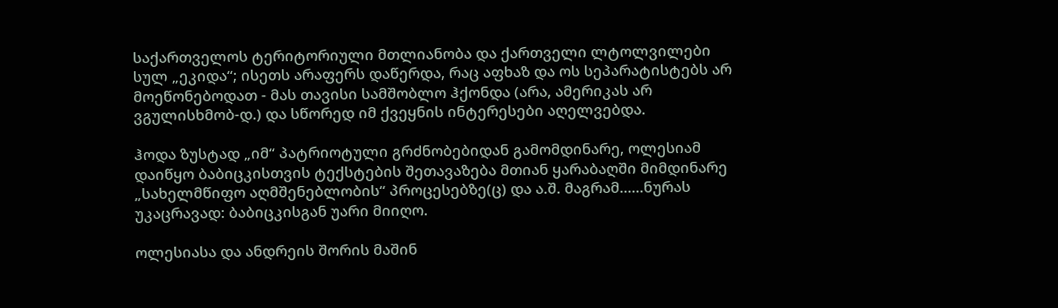საქართველოს ტერიტორიული მთლიანობა და ქართველი ლტოლვილები სულ „ეკიდა“; ისეთს არაფერს დაწერდა, რაც აფხაზ და ოს სეპარატისტებს არ მოეწონებოდათ - მას თავისი სამშობლო ჰქონდა (არა, ამერიკას არ ვგულისხმობ-დ.) და სწორედ იმ ქვეყნის ინტერესები აღელვებდა.

ჰოდა ზუსტად „იმ“ პატრიოტული გრძნობებიდან გამომდინარე, ოლესიამ დაიწყო ბაბიცკისთვის ტექსტების შეთავაზება მთიან ყარაბაღში მიმდინარე „სახელმწიფო აღმშენებლობის“ პროცესებზე(ც) და ა.შ. მაგრამ......ნურას უკაცრავად: ბაბიცკისგან უარი მიიღო.

ოლესიასა და ანდრეის შორის მაშინ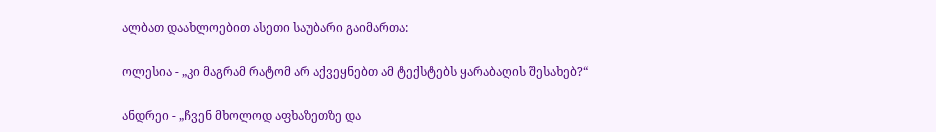ალბათ დაახლოებით ასეთი საუბარი გაიმართა:

ოლესია - „კი მაგრამ რატომ არ აქვეყნებთ ამ ტექსტებს ყარაბაღის შესახებ?“

ანდრეი - „ჩვენ მხოლოდ აფხაზეთზე და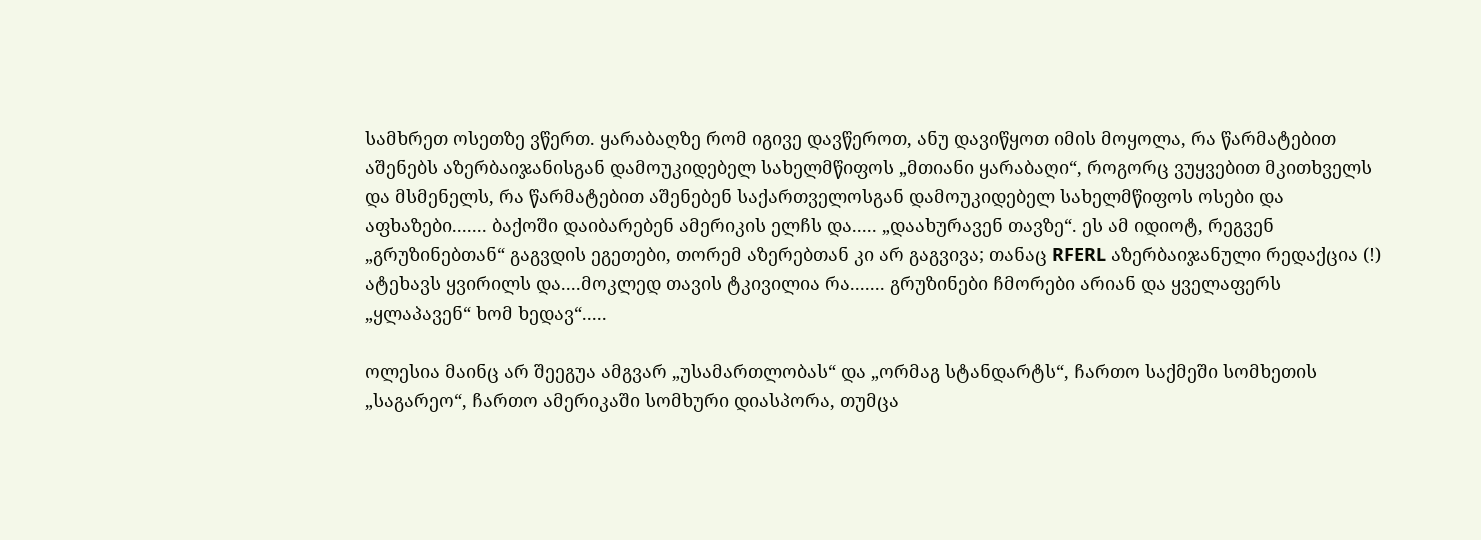სამხრეთ ოსეთზე ვწერთ. ყარაბაღზე რომ იგივე დავწეროთ, ანუ დავიწყოთ იმის მოყოლა, რა წარმატებით აშენებს აზერბაიჯანისგან დამოუკიდებელ სახელმწიფოს „მთიანი ყარაბაღი“, როგორც ვუყვებით მკითხველს და მსმენელს, რა წარმატებით აშენებენ საქართველოსგან დამოუკიდებელ სახელმწიფოს ოსები და აფხაზები....... ბაქოში დაიბარებენ ამერიკის ელჩს და..... „დაახურავენ თავზე“. ეს ამ იდიოტ, რეგვენ „გრუზინებთან“ გაგვდის ეგეთები, თორემ აზერებთან კი არ გაგვივა; თანაც RFERL აზერბაიჯანული რედაქცია (!) ატეხავს ყვირილს და....მოკლედ თავის ტკივილია რა....... გრუზინები ჩმორები არიან და ყველაფერს „ყლაპავენ“ ხომ ხედავ“.....

ოლესია მაინც არ შეეგუა ამგვარ „უსამართლობას“ და „ორმაგ სტანდარტს“, ჩართო საქმეში სომხეთის „საგარეო“, ჩართო ამერიკაში სომხური დიასპორა, თუმცა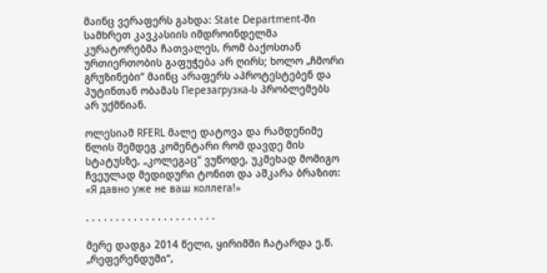მაინც ვერაფერს გახდა: State Department-ში სამხრეთ კავკასიის იმდროინდელმა კურატორებმა ჩათვალეს, რომ ბაქოსთან ურთიერთობის გაფუჭება არ ღირს; ხოლო „ჩმორი გრუზინები“ მაინც არაფერს აპროტესტებენ და პუტინთან ობამას Перезагрузка-ს პრობლემებს არ უქმნიან.

ოლესიამ RFERL მალე დატოვა და რამდენიმე წლის შემდეგ კომენტარი რომ დავდე მის სტატუსზე, „კოლეგაც“ ვუწოდე, უკმეხად მომიგო ჩვეულად მედიდური ტონით და აშკარა ბრაზით: «Я давно уже не ваш коллега!»

. . . . . . . . . . . . . . . . . . . . . .

მერე დადგა 2014 წელი, ყირიმში ჩატარდა ე.წ. „რეფერენდუმი“,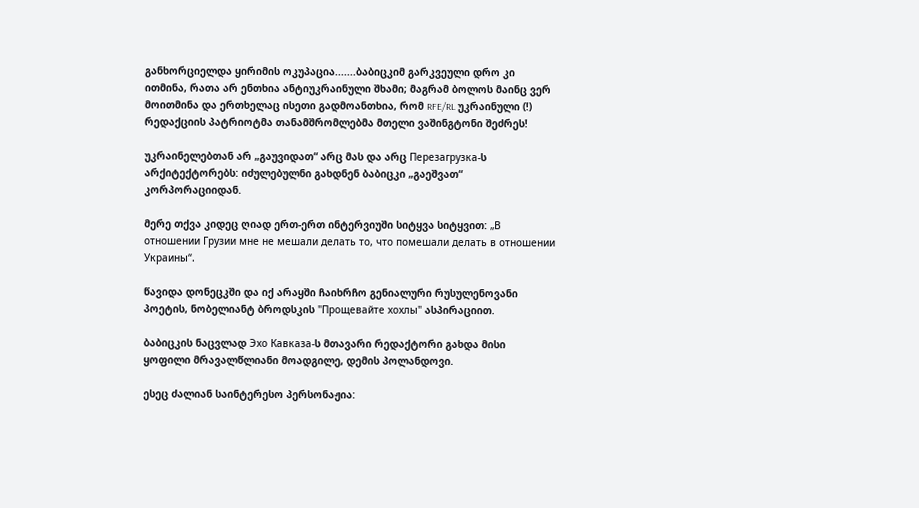განხორციელდა ყირიმის ოკუპაცია.......ბაბიცკიმ გარკვეული დრო კი ითმინა, რათა არ ენთხია ანტიუკრაინული შხამი; მაგრამ ბოლოს მაინც ვერ მოითმინა და ერთხელაც ისეთი გადმოანთხია, რომ RFE/RL უკრაინული (!) რედაქციის პატრიოტმა თანამშრომლებმა მთელი ვაშინგტონი შეძრეს!

უკრაინელებთან არ „გაუვიდათ“ არც მას და არც Перезагрузка-ს არქიტექტორებს: იძულებულნი გახდნენ ბაბიცკი „გაეშვათ“ კორპორაციიდან.

მერე თქვა კიდეც ღიად ერთ-ერთ ინტერვიუში სიტყვა სიტყვით: „В отношении Грузии мне не мешали делать то, что помешали делать в отношении Украины“.

წავიდა დონეცკში და იქ არაყში ჩაიხრჩო გენიალური რუსულენოვანი პოეტის, ნობელიანტ ბროდსკის "Прощевайте хохлы" ასპირაციით.

ბაბიცკის ნაცვლად Эхо Кавказа-ს მთავარი რედაქტორი გახდა მისი ყოფილი მრავალწლიანი მოადგილე, დემის პოლანდოვი.

ესეც ძალიან საინტერესო პერსონაჟია: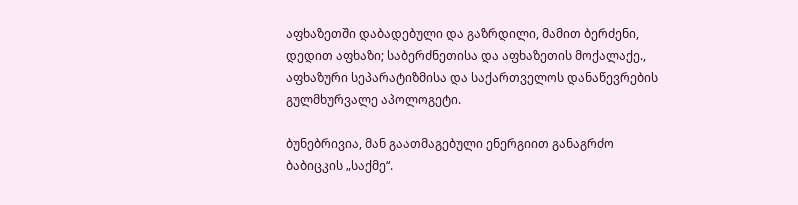აფხაზეთში დაბადებული და გაზრდილი, მამით ბერძენი, დედით აფხაზი; საბერძნეთისა და აფხაზეთის მოქალაქე., აფხაზური სეპარატიზმისა და საქართველოს დანაწევრების გულმხურვალე აპოლოგეტი.

ბუნებრივია, მან გაათმაგებული ენერგიით განაგრძო ბაბიცკის „საქმე“.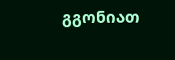გგონიათ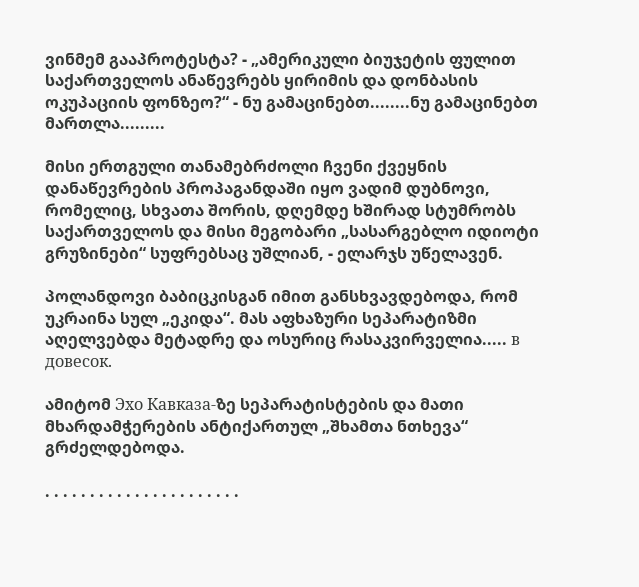ვინმემ გააპროტესტა? - „ამერიკული ბიუჯეტის ფულით საქართველოს ანაწევრებს ყირიმის და დონბასის ოკუპაციის ფონზეო?“ - ნუ გამაცინებთ........ნუ გამაცინებთ მართლა.........

მისი ერთგული თანამებრძოლი ჩვენი ქვეყნის დანაწევრების პროპაგანდაში იყო ვადიმ დუბნოვი, რომელიც, სხვათა შორის, დღემდე ხშირად სტუმრობს საქართველოს და მისი მეგობარი „სასარგებლო იდიოტი გრუზინები“ სუფრებსაც უშლიან, - ელარჯს უწელავენ.

პოლანდოვი ბაბიცკისგან იმით განსხვავდებოდა, რომ უკრაინა სულ „ეკიდა“. მას აფხაზური სეპარატიზმი აღელვებდა მეტადრე და ოსურიც რასაკვირველია..... в довесок.

ამიტომ Эхо Кавказа-ზე სეპარატისტების და მათი მხარდამჭერების ანტიქართულ „შხამთა ნთხევა“ გრძელდებოდა.

. . . . . . . . . . . . . . . . . . . . . .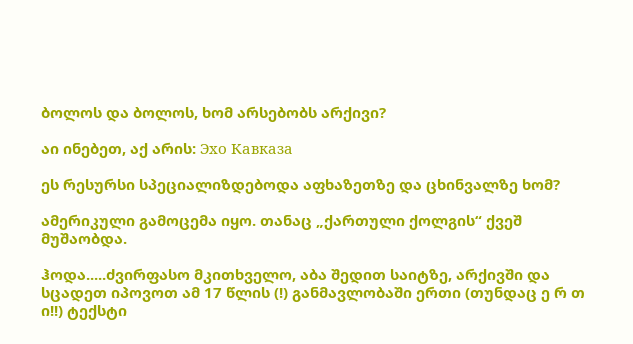ბოლოს და ბოლოს, ხომ არსებობს არქივი?

აი ინებეთ, აქ არის: Эхо Кавказа

ეს რესურსი სპეციალიზდებოდა აფხაზეთზე და ცხინვალზე ხომ?

ამერიკული გამოცემა იყო. თანაც „ქართული ქოლგის“ ქვეშ მუშაობდა.

ჰოდა.....ძვირფასო მკითხველო, აბა შედით საიტზე, არქივში და სცადეთ იპოვოთ ამ 17 წლის (!) განმავლობაში ერთი (თუნდაც ე რ თ ი!!) ტექსტი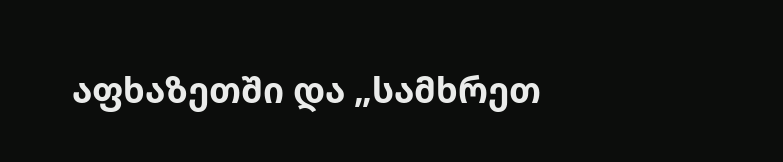აფხაზეთში და „სამხრეთ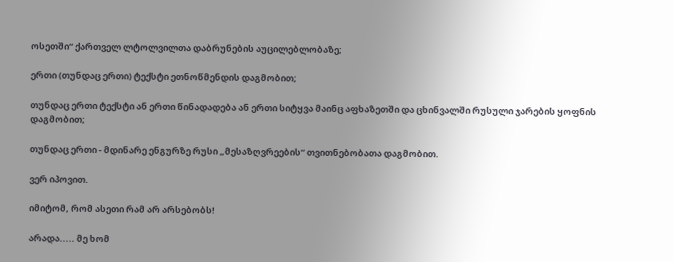ოსეთში“ ქართველ ლტოლვილთა დაბრუნების აუცილებლობაზე;

ერთი (თუნდაც ერთი) ტექსტი ეთნოწმენდის დაგმობით;

თუნდაც ერთი ტექსტი ან ერთი წინადადება ან ერთი სიტყვა მაინც აფხაზეთში და ცხინვალში რუსული ჯარების ყოფნის დაგმობით;

თუნდაც ერთი - მდინარე ენგურზე რუსი „მესაზღვრეების“ თვითნებობათა დაგმობით.

ვერ იპოვით.

იმიტომ, რომ ასეთი რამ არ არსებობს!

არადა..... მე ხომ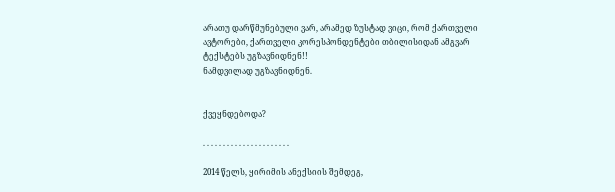არათუ დარწმუნებული ვარ, არამედ ზუსტად ვიცი, რომ ქართველი ავტორები, ქართველი კორესპონდენტები თბილისიდან ამგვარ ტექსტებს უგზავნიდნენ!!
ნამდვილად უგზავნიდნენ.


ქვეყნდებოდა?

. . . . . . . . . . . . . . . . . . . . . .

2014 წელს, ყირიმის ანექსიის შემდეგ,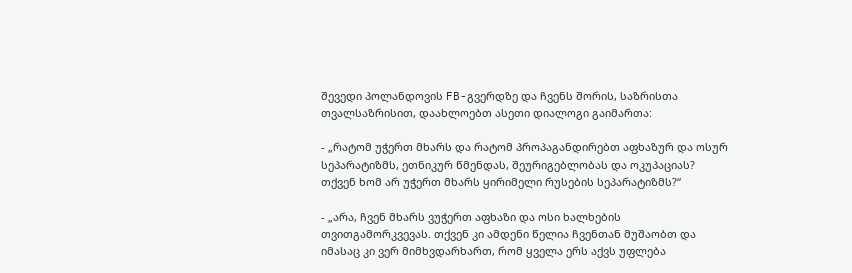შევედი პოლანდოვის FB-გვერდზე და ჩვენს შორის, საზრისთა თვალსაზრისით, დაახლოებთ ასეთი დიალოგი გაიმართა:

- „რატომ უჭერთ მხარს და რატომ პროპაგანდირებთ აფხაზურ და ოსურ სეპარატიზმს, ეთნიკურ წმენდას, შეურიგებლობას და ოკუპაციას? თქვენ ხომ არ უჭერთ მხარს ყირიმელი რუსების სეპარატიზმს?“

- „არა, ჩვენ მხარს ვუჭერთ აფხაზი და ოსი ხალხების თვითგამორკვევას. თქვენ კი ამდენი წელია ჩვენთან მუშაობთ და იმასაც კი ვერ მიმხვდარხართ, რომ ყველა ერს აქვს უფლება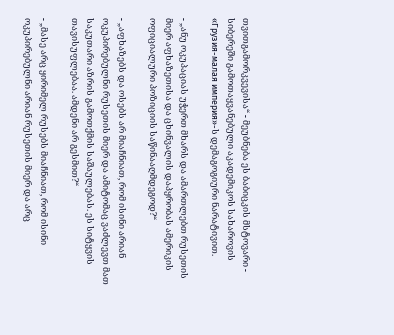თვითგამორკვევისა“ - მეუბნება ეს ბაბიცკის მსტოვარი - სიბერეში გამოთაყვანებული აკადემიკოს სახაროვის «Грузия-малая империя»-ს დემაგოგიური ნარატივით.

- „ანუ ოკუპაციას უჭერთ მხარს და ამართლებთ რუსეთის მიერ აფხაზეთისა და ცხინვალის დაპყრობას ამერიკის ოფიციალური პოზიციის საწინააღმდეგოდ?“

- „აფხაზებს და ოსებს არ მიაჩნიათ, რომ ისინი არიან ოკუპირებულნი რუსეთის მიერ და ამიტომაც ვაძლევთ მათ საკუთარი აზრის გამოთქმის საშაულებას. ეს სიტყვის თავისუფლებაა. ამდენი არ გესმით?“

- „მასე არც ყირიმელ რუსებს მიაჩნიათ, რომ ისინი ოკუპირებულნი არიან რუსეთის მიერ და არც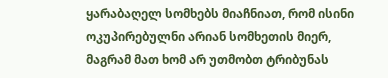ყარაბაღელ სომხებს მიაჩნიათ, რომ ისინი ოკუპირებულნი არიან სომხეთის მიერ, მაგრამ მათ ხომ არ უთმობთ ტრიბუნას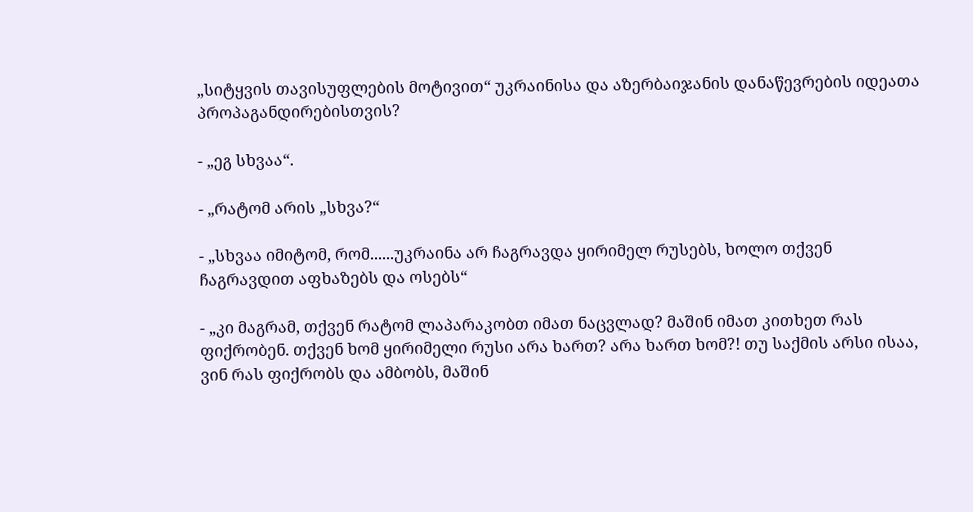„სიტყვის თავისუფლების მოტივით“ უკრაინისა და აზერბაიჯანის დანაწევრების იდეათა პროპაგანდირებისთვის?

- „ეგ სხვაა“.

- „რატომ არის „სხვა?“

- „სხვაა იმიტომ, რომ......უკრაინა არ ჩაგრავდა ყირიმელ რუსებს, ხოლო თქვენ ჩაგრავდით აფხაზებს და ოსებს“

- „კი მაგრამ, თქვენ რატომ ლაპარაკობთ იმათ ნაცვლად? მაშინ იმათ კითხეთ რას ფიქრობენ. თქვენ ხომ ყირიმელი რუსი არა ხართ? არა ხართ ხომ?! თუ საქმის არსი ისაა, ვინ რას ფიქრობს და ამბობს, მაშინ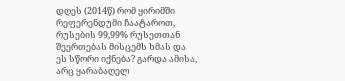დღეს (2014წ) რომ ყირიმში რეფერენდუმი ჩაატაროთ, რუსების 99,99% რუსეთთან შეერთებას მისცემს ხმას და ეს სწორი იქნება? გარდა ამისა, არც ყარაბაღელ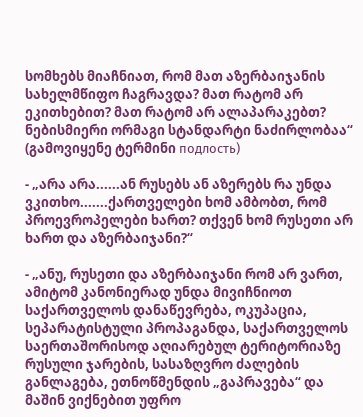სომხებს მიაჩნიათ, რომ მათ აზერბაიჯანის სახელმწიფო ჩაგრავდა? მათ რატომ არ ეკითხებით? მათ რატომ არ ალაპარაკებთ? ნებისმიერი ორმაგი სტანდარტი ნაძირლობაა“ (გამოვიყენე ტერმინი подлость)

- „არა არა......ან რუსებს ან აზერებს რა უნდა ვკითხო.......ქართველები ხომ ამბობთ, რომ პროევროპელები ხართ? თქვენ ხომ რუსეთი არ ხართ და აზერბაიჯანი?“

- „ანუ, რუსეთი და აზერბაიჯანი რომ არ ვართ, ამიტომ კანონიერად უნდა მივიჩნიოთ საქართველოს დანაწევრება, ოკუპაცია, სეპარატისტული პროპაგანდა, საქართველოს საერთაშორისოდ აღიარებულ ტერიტორიაზე რუსული ჯარების, სასაზღვრო ძალების განლაგება, ეთნოწმენდის „გაპრავება“ და მაშინ ვიქნებით უფრო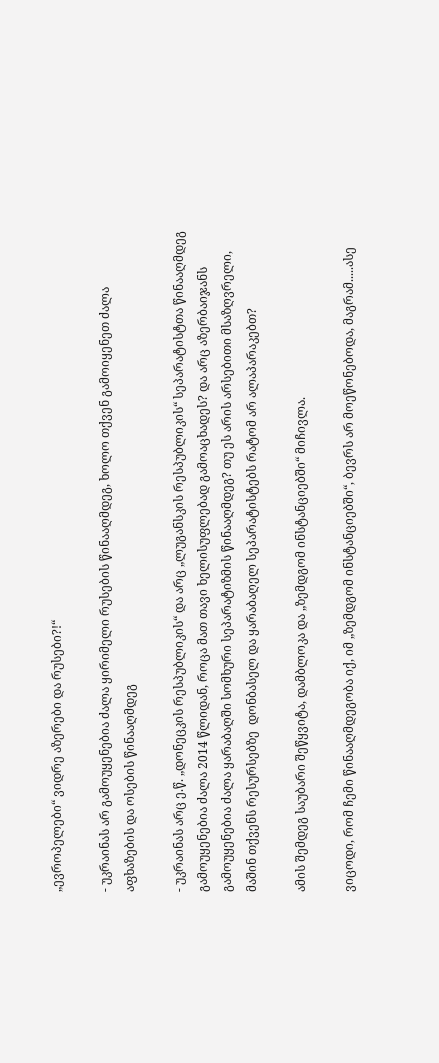„ევროპელები“ ვიდრე აზერები და რუსები?!“

- უკრაინას არ გამოუყენებია ძალა ყირიმელი რუსების წინააღმდეგ, ხოლო თქვენ გამოიყენეთ ძალა აფხაზების და ოსების წინააღმდეგ

- უკრაინას არც ე.წ. „დონეცკის რესპუბლიკის“ და არც „ლუგანსკის რესპუბლიკის“ სეპარატისტთა წინააღმდეგ გამოუყენებია ძალა 2014 წლიდან, როცა მათ თავი ხელისუფლებად გამოაცხადეს? და არც აზერბაიჯანს გამოუყენებია ძალა ყარაბაღში სომხური სეპარატიზმის წინააღმდეგ? თუ ეს არის არსებითი მსაზღვრელი, მაშინ თქვენს რესურსებზე  დონბასელ და ყარაბაღელ სეპარატისტებს რატომ არ ალაპარაკებთ?

ამის შემდეგ საუბარი შეწყვიტა, დამბლოკა და „ზემდგომ ინსტანციებში“ მიჩივლა.

ვიცოდი, რომ ჩემი წინააღმდეგობა იქ, იმ „ზემდგომ ინსტანციებში“, ბევრს არ მოეწონებოდა, მაგრამ.....ასე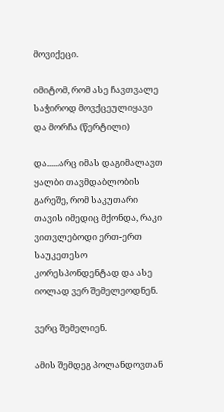მოვიქეცი.

იმიტომ, რომ ასე ჩავთვალე საჭიროდ მოვქცეულიყავი და მორჩა (წერტილი)

და......არც იმას დაგიმალავთ ყალბი თავმდაბლობის გარეშე, რომ საკუთარი თავის იმედიც მქონდა, რაკი ვითვლებოდი ერთ-ერთ საუკეთესო კორესპონდენტად და ასე იოლად ვერ შემელეოდნენ.

ვერც შემელიენ.

ამის შემდეგ პოლანდოვთან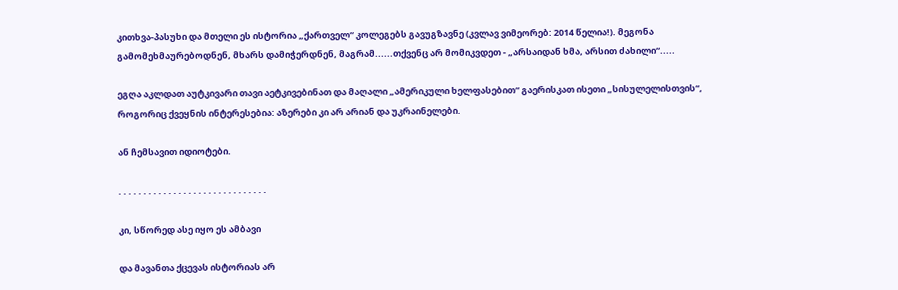კითხვა-პასუხი და მთელი ეს ისტორია „ქართველ“ კოლეგებს გავუგზავნე (კვლავ ვიმეორებ: 2014 წელია!). მეგონა გამომეხმაურებოდნენ, მხარს დამიჭერდნენ, მაგრამ......თქვენც არ მომიკვდეთ - „არსაიდან ხმა, არსით ძახილი“.....

ეგღა აკლდათ აუტკივარი თავი აეტკივებინათ და მაღალი „ამერიკული ხელფასებით“ გაერისკათ ისეთი „სისულელისთვის“, როგორიც ქვეყნის ინტერესებია: აზერები კი არ არიან და უკრაინელები.

ან ჩემსავით იდიოტები.

. . . . . . . . . . . . . . . . . . . . . . . . . . . . . .

კი, სწორედ ასე იყო ეს ამბავი

და მავანთა ქცევას ისტორიას არ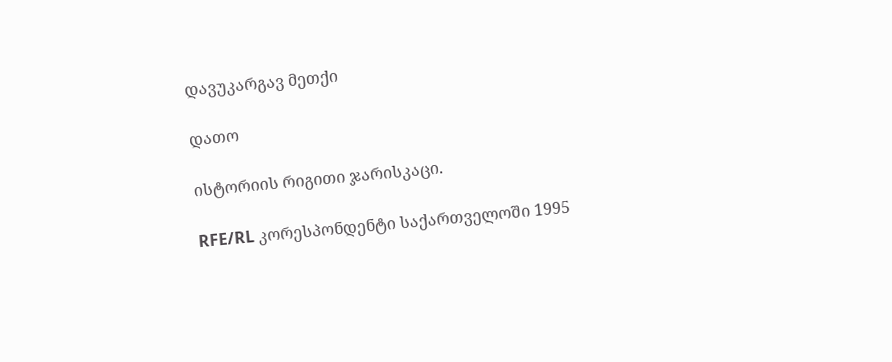დავუკარგავ მეთქი

დათო

ისტორიის რიგითი ჯარისკაცი.

RFE/RL კორესპონდენტი საქართველოში 1995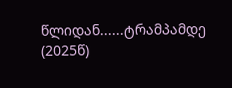წლიდან......ტრამპამდე (2025წ)